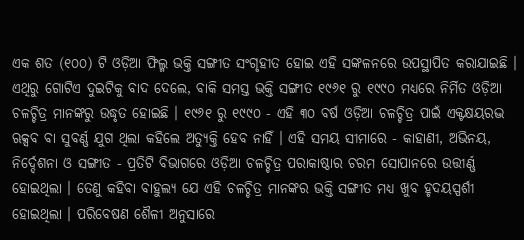ଏକ ଶତ (୧୦୦) ଟି ଓଡ଼ିଆ ଫିଲ୍ମ ଭକ୍ତି ସଙ୍ଗୀତ ସଂଗୃହୀତ ହୋଇ ଏହି ସଙ୍କଳନରେ ଉପସ୍ଥାପିତ କରାଯାଇଛି । ଏଥିରୁ ଗୋଟିଏ ଦୁଇଟିକୁ ବାଦ ଦେଲେ, ବାକି ସମସ୍ତ ଭକ୍ତି ସଙ୍ଗୀତ ୧୯୬୧ ରୁ ୧୯୯୦ ମଧ୍ୟରେ ନିର୍ମିତ ଓଡ଼ିଆ ଚଳଚ୍ଚିତ୍ର ମାନଙ୍କରୁ ଉଦ୍ଧୃତ ହୋଇଛି । ୧୯୬୧ ରୁ ୧୯୯୦ - ଏହି ୩୦ ବର୍ଷ ଓଡ଼ିଆ ଚଳଚ୍ଚିତ୍ର ପାଇଁ ଏକ୍ଟକ୍ଷୟରଦ୍ଭ ଋକ୍ସବ ବା ସୁବର୍ଣ୍ଣ ଯୁଗ ଥିଲା କହିଲେ ଅତ୍ୟୁକ୍ତି ହେବ ନାହିଁ । ଏହି ସମୟ ସୀମାରେ - କାହାଣୀ, ଅଭିନୟ, ନିର୍ଦ୍ଦେଶନା ଓ ସଙ୍ଗୀତ - ପ୍ରତିଟି ବିଭାଗରେ ଓଡ଼ିଆ ଚଳଚ୍ଚିତ୍ର ପରାକାଷ୍ଠାର ଚରମ ସୋପାନରେ ଉତ୍ତୀର୍ଣ୍ଣ ହୋଇଥିଲା । ତେଣୁ କହିବା ବାହୁଲ୍ୟ ଯେ ଏହି ଚଳଚ୍ଚିତ୍ର ମାନଙ୍କର ଭକ୍ତି ସଙ୍ଗୀତ ମଧ୍ୟ ଖୁବ ହୃଦୟସ୍ପର୍ଶୀ ହୋଇଥିଲା । ପରିବେଷଣ ଶୈଳୀ ଅନୁସାରେ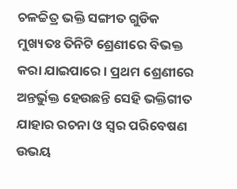ଚଳଚ୍ଚିତ୍ର ଭକ୍ତି ସଙ୍ଗୀତ ଗୁଡିକ ମୁଖ୍ୟତଃ ତିନିଟି ଶ୍ରେଣୀରେ ବିଭକ୍ତ କରା ଯାଇପାରେ । ପ୍ରଥମ ଶ୍ରେଣୀରେ ଅନ୍ତର୍ଭୁକ୍ତ ହେଉଛନ୍ତି ସେହି ଭକ୍ତିଗୀତ ଯାହାର ରଚନା ଓ ସ୍ୱର ପରିବେଷଣ ଉଭୟ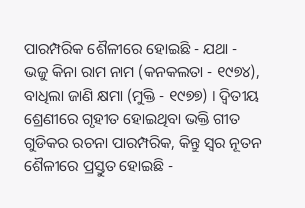ପାରମ୍ପରିକ ଶୈଳୀରେ ହୋଇଛି - ଯଥା - ଭଜୁ କିନା ରାମ ନାମ (କନକଲତା - ୧୯୭୪), ବାଧିଲା ଜାଣି କ୍ଷମା (ମୁକ୍ତି - ୧୯୭୭) । ଦ୍ୱିତୀୟ ଶ୍ରେଣୀରେ ଗୃହୀତ ହୋଇଥିବା ଭକ୍ତି ଗୀତ ଗୁଡିକର ରଚନା ପାରମ୍ପରିକ, କିନ୍ତୁ ସ୍ୱର ନୂତନ ଶୈଳୀରେ ପ୍ରସ୍ତୁତ ହୋଇଛି -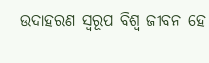ଉଦାହରଣ ସ୍ୱରୂପ ବିଶ୍ୱ ଜୀବନ ହେ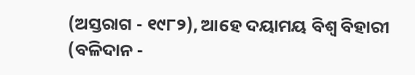(ଅସ୍ତରାଗ - ୧୯୮୨), ଆହେ ଦୟାମୟ ବିଶ୍ୱ ବିହାରୀ (ବଳିଦାନ -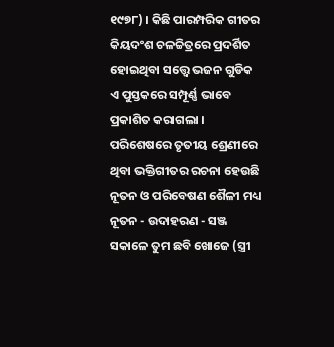୧୯୭୮) । କିଛି ପାରମ୍ପରିକ ଗୀତର କିୟଦଂଶ ଚଳଚ୍ଚିତ୍ରରେ ପ୍ରଦର୍ଶିତ ହୋଇଥିବା ସତ୍ତ୍ୱେ ଭଜନ ଗୁଡିକ ଏ ପୁସ୍ତକରେ ସମ୍ପୂର୍ଣ୍ଣ ଭାବେ ପ୍ରକାଶିତ କରାଗଲା । ପରିଶେଷରେ ତୃତୀୟ ଶ୍ରେଣୀରେ ଥିବା ଭକ୍ତିଗୀତର ରଚନା ହେଉଛି ନୂତନ ଓ ପରିବେଷଣ ଶୈଳୀ ମଧ୍ୟ ନୂତନ - ଉଦାହରଣ - ସଞ୍ଜ ସକାଳେ ତୁମ ଛବି ଖୋଜେ (ସ୍ତ୍ରୀ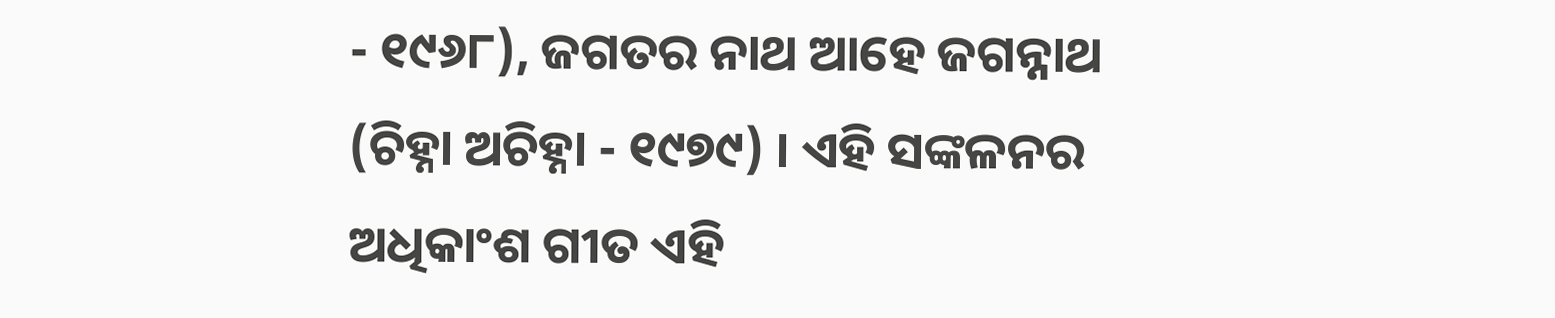- ୧୯୬୮), ଜଗତର ନାଥ ଆହେ ଜଗନ୍ନାଥ (ଚିହ୍ନା ଅଚିହ୍ନା - ୧୯୭୯) । ଏହି ସଙ୍କଳନର ଅଧିକାଂଶ ଗୀତ ଏହି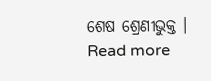ଶେଷ ଶ୍ରେଣୀଭୁକ୍ତ । Read more